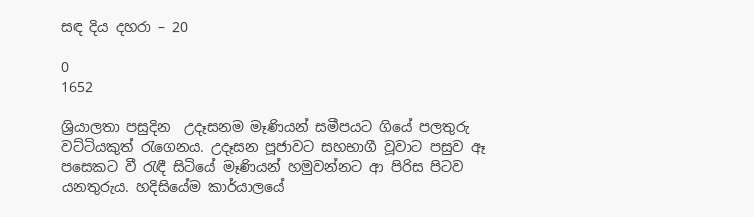සඳ දිය දහරා – 20

0
1652

ශ්‍රියාලතා පසුදින  උදෑසනම මෑණියන් සමීපයට ගියේ පලතුරු වට්ටියකුත් රැගෙනය. උදෑසන පූජාවට සහභාගී වූවාට පසුව ඈ පසෙකට වී රැඳී සිටියේ මෑණියන් හමුවන්නට ආ පිරිස පිටව යනතුරුය. හදිසියේම කාර්යාලයේ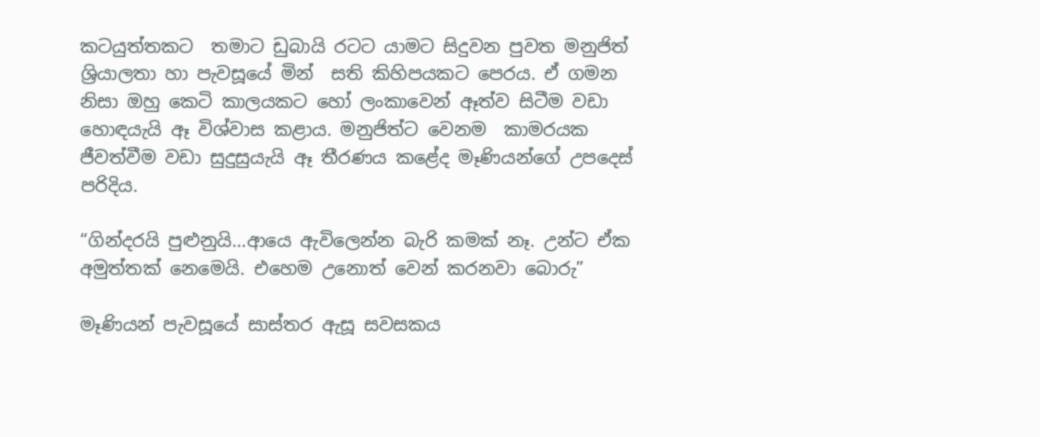කටයුත්තකට  තමාට ඩුබායි රටට යාමට සිදුවන පුවත මනුජිත් ශ්‍රියාලතා හා පැවසූයේ මින්  සති කිහිපයකට පෙරය. ඒ ගමන නිසා ඔහු කෙටි කාලයකට හෝ ලංකාවෙන් ඈත්ව සිටීම වඩා හොඳයැයි ඈ විශ්වාස කළාය. මනුජිත්ට වෙනම  කාමරයක ජීවත්වීම වඩා සුදුසුයැයි ඈ තීරණය කළේද මෑණියන්ගේ උපදෙස්  පරිදිය.

“ගින්දරයි පුළුනුයි…ආයෙ ඇවිලෙන්න බැරි කමක් නෑ. උන්ට ඒක අමුත්තක් නෙමෙයි. එහෙම උනොත් වෙන් කරනවා බොරු”

මෑණියන් පැවසූයේ සාස්තර ඇසූ සවසකය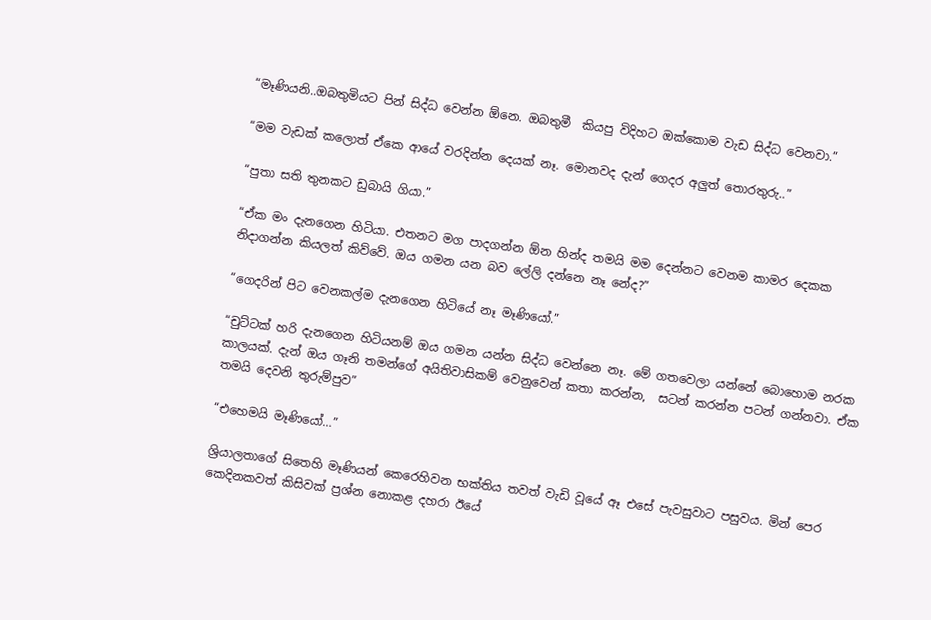“මෑණියනි..ඔබතුමියට පින් සිද්ධ වෙන්න ඕනෙ. ඔබතුමී  කියපු විදිහට ඔක්කොම වැඩ සිද්ධ වෙනවා.”

“මම වැඩක් කලොත් ඒකෙ ආයේ වරදින්න දෙයක් නෑ. මොනවද දැන් ගෙදර අලුත් තොරතුරු..”

“පුතා සති තුනකට ඩුබායි ගියා.”

“ඒක මං දැනගෙන හිටියා. එතනට මග පාදගන්න ඕන හින්ද තමයි මම දෙන්නට වෙනම කාමර දෙකක නිදාගන්න කියලත් කිව්වේ. ඔය ගමන යන බව ලේලි දන්නෙ නෑ නේද?”

“ගෙදරින් පිට වෙනකල්ම දැනගෙන හිටියේ නෑ මෑණියෝ.”

“චුට්ටක් හරි දැනගෙන හිටියනම් ඔය ගමන යන්න සිද්ධ වෙන්නෙ නෑ. මේ ගතවෙලා යන්නේ බොහොම නරක කාලයක්. දැන් ඔය ගෑනි තමන්ගේ අයිතිවාසිකම් වෙනුවෙන් කතා කරන්න,  සටන් කරන්න පටන් ගන්නවා. ඒක තමයි දෙවනි තුරුම්පුව”

“එහෙමයි මෑණියෝ…”

ශ්‍රියාලතාගේ සිතෙහි මෑණියන් කෙරෙහිවන භක්තිය තවත් වැඩි වූයේ ඈ එසේ පැවසුවාට පසුවය. මින් පෙර කෙදිනකවත් කිසිවක් ප්‍රශ්න නොකළ දහරා ඊයේ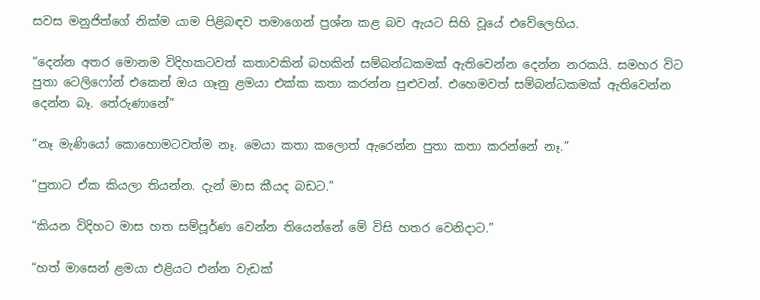සවස මනුජිත්ගේ නික්ම යාම පිළිබඳව තමාගෙන් ප්‍රශ්න කළ බව ඇයට සිහි වූයේ එවේලෙහිය.

“දෙන්න අතර මොනම විදිහකටවත් කතාවකින් බහකින් සම්බන්ධකමක් ඇතිවෙන්න දෙන්න නරකයි. සමහර විට පුතා ටෙලිෆෝන් එකෙන් ඔය ගෑනු ළමයා එක්ක කතා කරන්න පුළුවන්. එහෙමවත් සම්බන්ධකමක් ඇතිවෙන්න දෙන්න බෑ. තේරුණානේ”

“නෑ මැණියෝ කොහොමටවත්ම නෑ. මෙයා කතා කලොත් ඇරෙන්න පුතා කතා කරන්නේ නෑ.”

“පුතාට ඒක කියලා තියන්න. දැන් මාස කීයද බඩට.”

“කියන විදිහට මාස හත සම්පූර්ණ වෙන්න තියෙන්නේ මේ විසි හතර වෙනිදාට.”

“හත් මාසෙන් ළමයා එළියට එන්න වැඩක්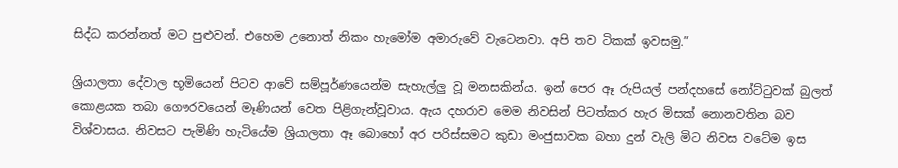සිද්ධ කරන්නත් මට පුළුවන්. එහෙම උනොත් නිකං හැමෝම අමාරුවේ වැටෙනවා. අපි තව ටිකක් ඉවසමු.”

ශ්‍රියාලතා දේවාල භූමියෙන් පිටව ආවේ සම්පූර්ණයෙන්ම සැහැල්ලු වූ මනසකින්ය. ඉන් පෙර ඈ රුපියල් පන්දහසේ නෝට්ටුවක් බුලත් කොළයක තබා ගෞරවයෙන් මෑණියන් වෙත පිළිගැන්වූවාය. ඇය දහරාව මෙම නිවසින් පිටත්කර හැර මිසක් නොනවතින බව විශ්වාසය. නිවසට පැමිණි හැටියේම ශ්‍රියාලතා ඈ බොහෝ අර පරිස්සමට කුඩා මංජුසාවක බහා දුන් වැලි මිට නිවස වටේම ඉස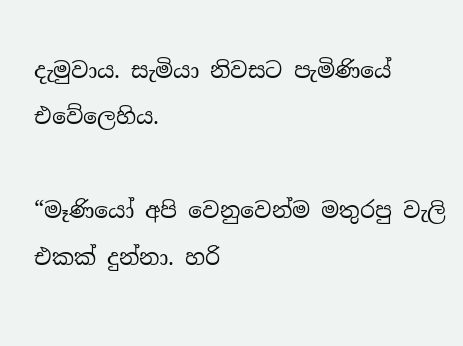දැමුවාය. සැමියා නිවසට පැමිණියේ එවේලෙහිය.

“මෑණියෝ අපි වෙනුවෙන්ම මතුරපු වැලි එකක් දුන්නා. හරි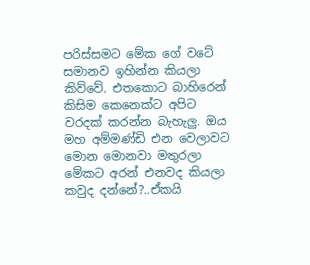පරිස්සමට මේක ගේ වටේ සමානව ඉහින්න කියලා කිව්වේ. එතකොට බාහිරෙන් කිසිම කෙනෙක්ට අපිට වරදක් කරන්න බැහැලු. ඔය මහ අම්මණ්ඩි එන වෙලාවට මොන මොනවා මතුරලා මේකට අරන් එනවද කියලා කවුද දන්නේ?..ඒකයි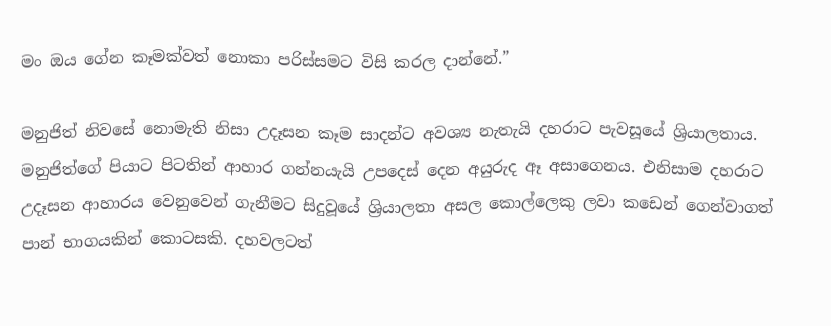මං ඔය ගේන කෑමක්වත් නොකා පරිස්සමට විසි කරල දාන්නේ.”

මනුජිත් නිවසේ නොමැති නිසා උදෑසන කෑම සාදන්ට අවශ්‍ය නැතැයි දහරාට පැවසූයේ ශ්‍රියාලතාය. මනුජිත්ගේ පියාට පිටතින් ආහාර ගන්නයැයි උපදෙස් දෙන අයුරුද ඈ අසාගෙනය. එනිසාම දහරාට උදෑසන ආහාරය වෙනුවෙන් ගැනීමට සිදුවූයේ ශ්‍රියාලතා අසල කොල්ලෙකු ලවා කඩෙන් ගෙන්වාගත් පාන් භාගයකින් කොටසකි. දහවලටත්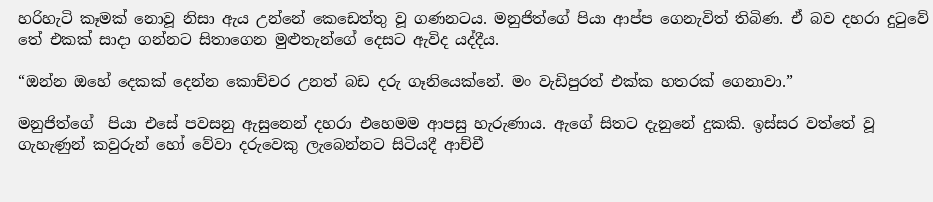හරිහැටි කෑමක් නොවූ නිසා ඇය උන්නේ කෙඩෙත්තු වූ ගණනටය. මනුජිත්ගේ පියා ආප්ප ගෙනැවිත් තිබිණ. ඒ බව දහරා දුටුවේ තේ එකක් සාදා ගන්නට සිතාගෙන මුළුතැන්ගේ දෙසට ඇවිද යද්දීය.

“ඔන්න ඔහේ දෙකක් දෙන්න කොච්චර උනත් බඩ දරු ගෑනියෙක්නේ. මං වැඩිපුරත් එක්ක හතරක් ගෙනාවා.”

මනුජිත්ගේ  පියා එසේ පවසනු ඇසුනෙන් දහරා එහෙමම ආපසු හැරුණාය. ඇගේ සිතට දැනුනේ දුකකි. ඉස්සර වත්තේ වූ  ගැහැණුන් කවුරුන් හෝ වේවා දරුවෙකු ලැබෙන්නට සිටියදී ආච්චී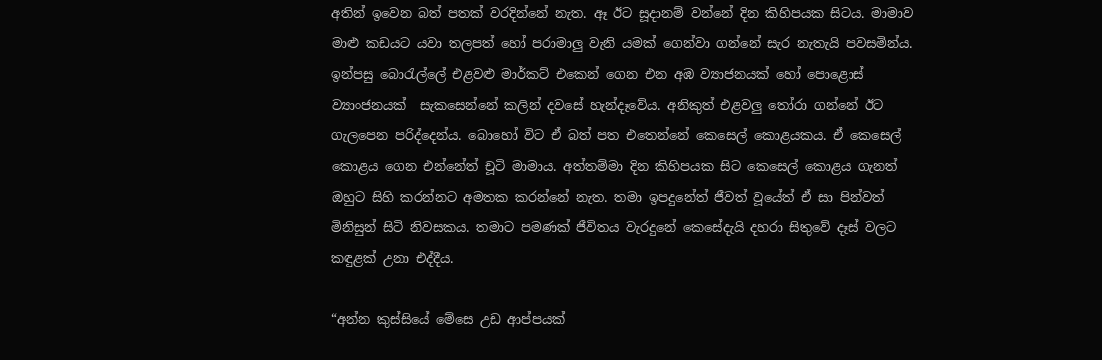අතින් ඉවෙන බත් පතක් වරදින්නේ නැත. ඈ ඊට සූදානම් වන්නේ දින කිහිපයක සිටය. මාමාව මාළු කඩයට යවා තලපත් හෝ පරාමාලු වැනි යමක් ගෙන්වා ගන්නේ සැර නැතැයි පවසමින්ය. ඉන්පසු බොරැල්ලේ එළවළු මාර්කට් එකෙන් ගෙන එන අඹ ව්‍යාජනයක් හෝ පොළොස් ව්‍යාංජනයක්  සැකසෙන්නේ කලින් දවසේ හැන්දෑවේය. අනිකුත් එළවලු තෝරා ගන්නේ ඊට ගැලපෙන පරිද්දෙන්ය. බොහෝ විට ඒ බත් පත එතෙන්නේ කෙසෙල් කොළයකය. ඒ කෙසෙල් කොළය ගෙන එන්නේත් චූටි මාමාය. අත්තම්මා දින කිහිපයක සිට කෙසෙල් කොළය ගැනත් ඔහුට සිහි කරන්නට අමතක කරන්නේ නැත. තමා ඉපදුනේත් ජීවත් වූයේත් ඒ සා පින්වත් මිනිසුන් සිටි නිවසකය. තමාට පමණක් ජීවිතය වැරදුනේ කෙසේදැයි දහරා සිතුවේ දෑස් වලට කඳුළක් උනා එද්දීය.

“අන්න කුස්සියේ මේසෙ උඩ ආප්පයක්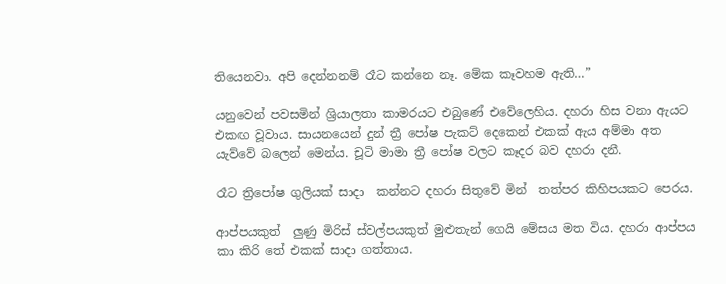තියෙනවා. අපි දෙන්නනම් රෑට කන්නෙ නෑ. මේක කෑවහම ඇති…”

යනුවෙන් පවසමින් ශ්‍රියාලතා කාමරයට එබුණේ එවේලෙහිය. දහරා හිස වනා ඇයට එකඟ වූවාය. සායනයෙන් දුන් ත්‍රී පෝෂ පැකට් දෙකෙන් එකක් ඇය අම්මා අත යැව්වේ බලෙන් මෙන්ය. චූටි මාමා ත්‍රී පෝෂ වලට කෑදර බව දහරා දනී.

රෑට ත්‍රිපෝෂ ගුලියක් සාදා  කන්නට දහරා සිතුවේ මින්  තත්පර කිහිපයකට පෙරය.

ආප්පයකුත්  ලුණු මිරිස් ස්වල්පයකුත් මුළුතැන් ගෙයි මේසය මත විය. දහරා ආප්පය කා කිරි තේ එකක් සාදා ගත්තාය.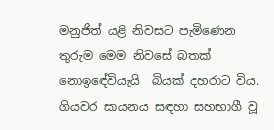මනුජිත් යළි නිවසට පැමිණෙන තුරුම මෙම නිවසේ බතක් නොඉඳේවියැයි  බියක් දහරාට විය. ගියවර සායනය සඳහා සහභාගී වූ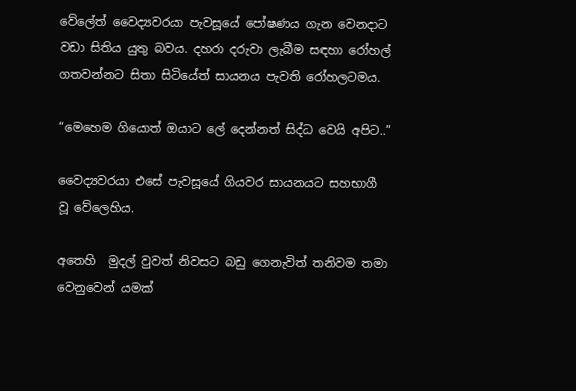වේලේත් වෛද්‍යවරයා පැවසූයේ පෝෂණය ගැන වෙනදාට වඩා සිතිය යුතු බවය. දහරා දරුවා ලැබීම සඳහා රෝහල් ගතවන්නට සිතා සිටියේත් සායනය පැවති රෝහලටමය.

“මෙහෙම ගියොත් ඔයාට ලේ දෙන්නත් සිද්ධ වෙයි අපිට..”

වෛද්‍යවරයා එසේ පැවසූයේ ගියවර සායනයට සහභාගී වූ වේලෙහිය.

අතෙහි  මුදල් වුවත් නිවසට බඩු ගෙනැවිත් තනිවම තමා වෙනුවෙන් යමක්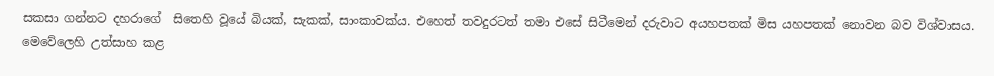සකසා ගන්නට දහරාගේ  සිතෙහි වූයේ බියක්, සැකක්, සාංකාවක්ය. එහෙත් තවදුරටත් තමා එසේ සිටීමෙන් දරුවාට අයහපතක් මිස යහපතක් නොවන බව විශ්වාසය. මෙවේලෙහි උත්සාහ කළ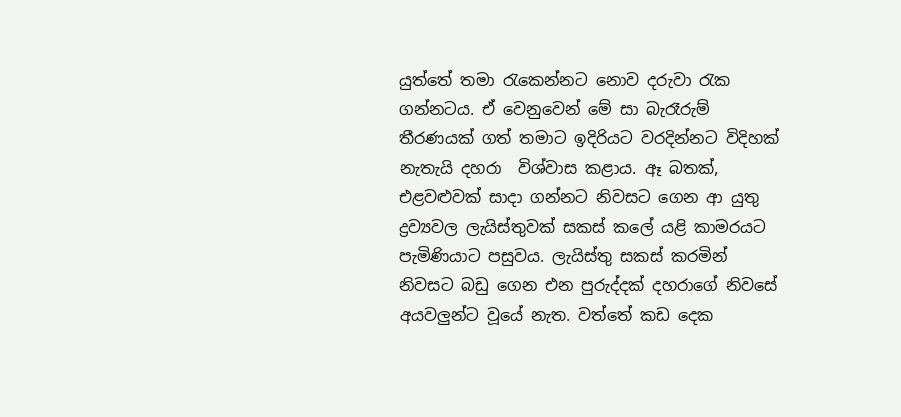යුත්තේ තමා රැකෙන්නට නොව දරුවා රැක ගන්නටය. ඒ වෙනුවෙන් මේ සා බැරෑරුම් තීරණයක් ගත් තමාට ඉදිරියට වරදින්නට විදිහක් නැතැයි දහරා  විශ්වාස කළාය. ඈ බතක්, එළවළුවක් සාදා ගන්නට නිවසට ගෙන ආ යුතු ද්‍රව්‍යවල ලැයිස්තුවක් සකස් කලේ යළි කාමරයට පැමිණියාට පසුවය. ලැයිස්තු සකස් කරමින් නිවසට බඩු ගෙන එන පුරුද්දක් දහරාගේ නිවසේ අයවලුන්ට වූයේ නැත. වත්තේ කඩ දෙක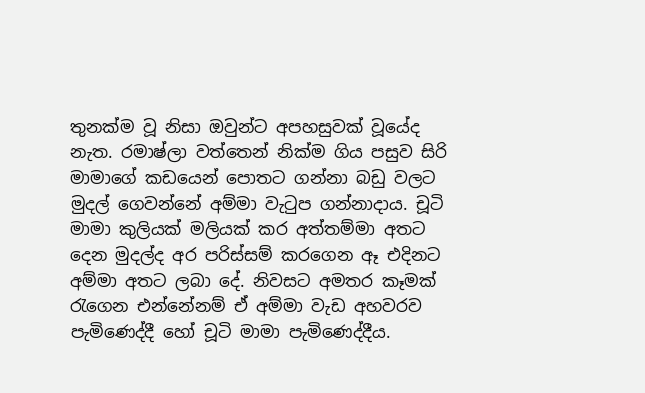තුනක්ම වූ නිසා ඔවුන්ට අපහසුවක් වූයේද නැත. රමාෂ්ලා වත්තෙන් නික්ම ගිය පසුව සිරි මාමාගේ කඩයෙන් පොතට ගන්නා බඩු වලට මුදල් ගෙවන්නේ අම්මා වැටුප ගන්නාදාය. චූටි මාමා කුලියක් මලියක් කර අත්තම්මා අතට දෙන මුදල්ද අර පරිස්සම් කරගෙන ඈ එදිනට අම්මා අතට ලබා දේ. නිවසට අමතර කෑමක් රැගෙන එන්නේනම් ඒ අම්මා වැඩ අහවරව පැමිණෙද්දී හෝ චූටි මාමා පැමිණෙද්දීය.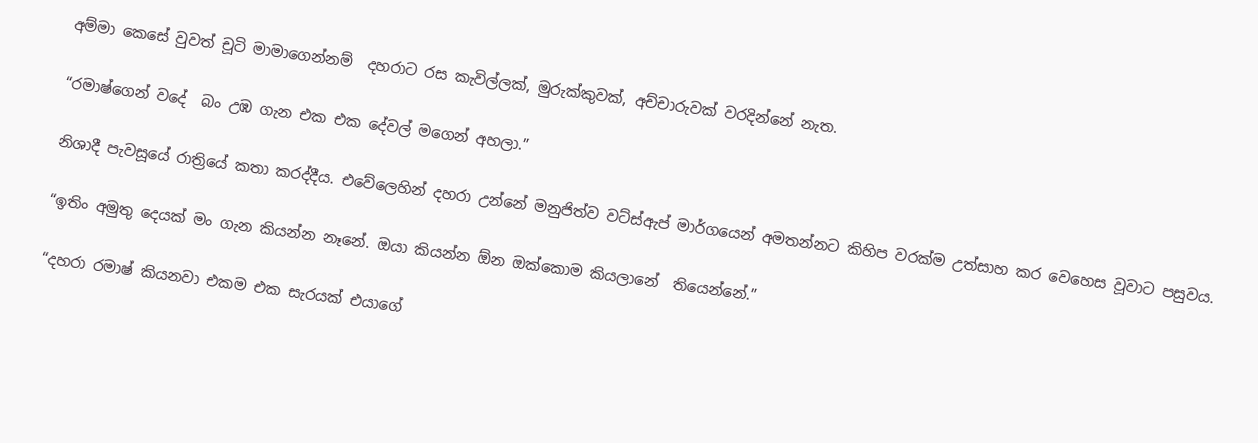අම්මා කෙසේ වුවත් චූටි මාමාගෙන්නම්  දහරාට රස කැවිල්ලක්, මුරුක්කුවක්, අච්චාරුවක් වරදින්නේ නැත.

“රමාෂ්ගෙන් වදේ  බං උඹ ගැන එක එක දේවල් මගෙන් අහලා.”

නිශාදී පැවසූයේ රාත්‍රියේ කතා කරද්දීය. එවේලෙහින් දහරා උන්නේ මනුජිත්ව වට්ස්ඇප් මාර්ගයෙන් අමතන්නට කිහිප වරක්ම උත්සාහ කර වෙහෙස වූවාට පසුවය.

“ඉතිං අමුතු දෙයක් මං ගැන කියන්න නෑනේ. ඔයා කියන්න ඕන ඔක්කොම කියලානේ  තියෙන්නේ.”

“දහරා රමාෂ් කියනවා එකම එක සැරයක් එයාගේ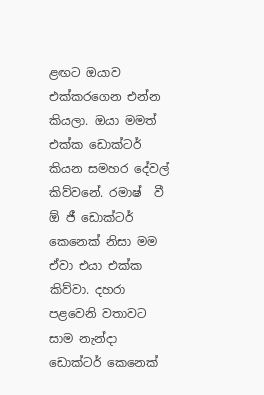ළඟට ඔයාව එක්කරගෙන එන්න කියලා. ඔයා මමත් එක්ක ඩොක්ටර් කියන සමහර දේවල් කිව්වනේ. රමාෂ්  වී ඕ ජී ඩොක්ටර් කෙනෙක් නිසා මම ඒවා එයා එක්ක කිව්වා. දහරා පළවෙනි වතාවට  සාම නැන්දා ඩොක්ටර් කෙනෙක්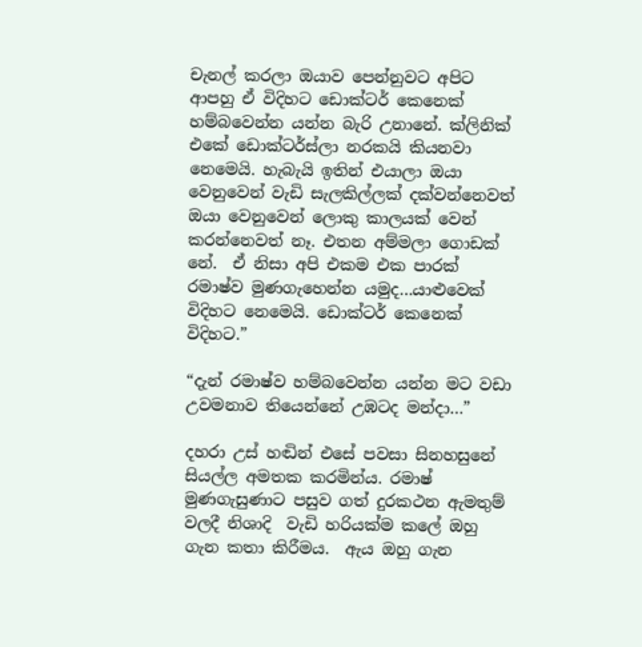චැනල් කරලා ඔයාව පෙන්නුවට අපිට ආපහු ඒ විදිහට ඩොක්ටර් කෙනෙක් හම්බවෙන්න යන්න බැරි උනානේ. ක්ලිනික් එකේ ඩොක්ටර්ස්ලා නරකයි කියනවා නෙමෙයි. හැබැයි ඉතින් එයාලා ඔයා වෙනුවෙන් වැඩි සැලකිල්ලක් දක්වන්නෙවත් ඔයා වෙනුවෙන් ලොකු කාලයක් වෙන් කරන්නෙවත් නෑ. එතන අම්මලා ගොඩක් නේ.  ඒ නිසා අපි එකම එක පාරක් රමාෂ්ව මුණගැහෙන්න යමුද…යාළුවෙක් විදිහට නෙමෙයි. ඩොක්ටර් කෙනෙක් විදිහට.”

“දැන් රමාෂ්ව හම්බවෙන්න යන්න මට වඩා උවමනාව තියෙන්නේ උඹටද මන්දා…”

දහරා උස් හඬින් එසේ පවසා සිනහසුනේ සියල්ල අමතක කරමින්ය. රමාෂ් මුණගැසුණාට පසුව ගත් දුරකථන ඇමතුම් වලදී නිශාදි  වැඩි හරියක්ම කලේ ඔහු ගැන කතා කිරීමය.  ඇය ඔහු ගැන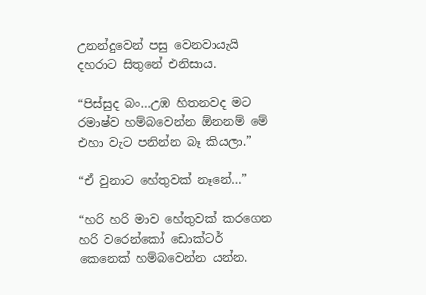උනන්දුවෙන් පසු වෙනවායැයි  දහරාට සිතුනේ එනිසාය.

“පිස්සුද බං…උඹ හිතනවද මට රමාෂ්ව හම්බවෙන්න ඕනනම් මේ  එහා වැට පනින්න බෑ කියලා.”

“ඒ වුනාට හේතුවක් නෑනේ…”

“හරි හරි මාව හේතුවක් කරගෙන හරි වරෙන්කෝ ඩොක්ටර් කෙනෙක් හම්බවෙන්න යන්න.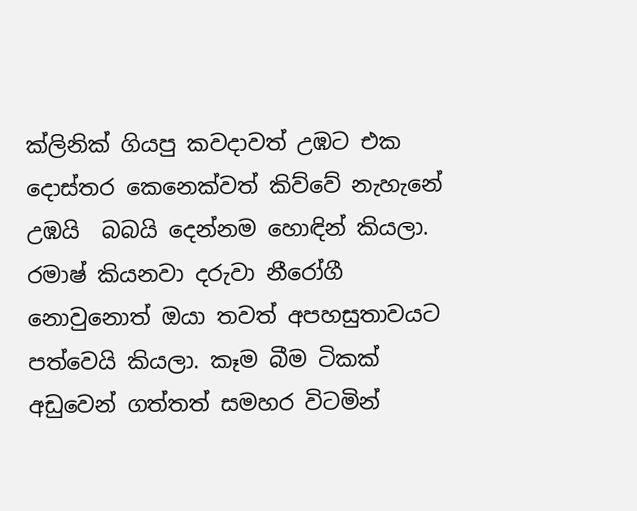ක්ලිනික් ගියපු කවදාවත් උඹට එක දොස්තර කෙනෙක්වත් කිව්වේ නැහැනේ උඹයි  බබයි දෙන්නම හොඳින් කියලා. රමාෂ් කියනවා දරුවා නීරෝගී නොවුනොත් ඔයා තවත් අපහසුතාවයට පත්වෙයි කියලා. කෑම බීම ටිකක් අඩුවෙන් ගත්තත් සමහර විටමින්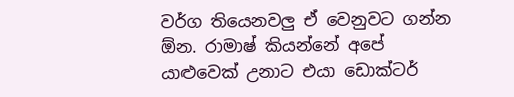වර්ග තියෙනවලු ඒ වෙනුවට ගන්න ඕන. රාමාෂ් කියන්නේ අපේ යාළුවෙක් උනාට එයා ඩොක්ටර්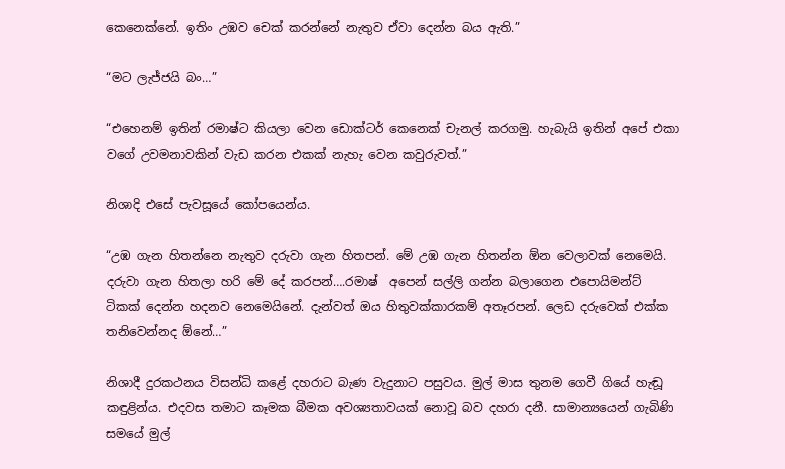කෙනෙක්නේ. ඉතිං උඹව චෙක් කරන්නේ නැතුව ඒවා දෙන්න බය ඇති.”

“මට ලැජ්ජයි බං…”

“එහෙනම් ඉතින් රමාෂ්ට කියලා වෙන ඩොක්ටර් කෙනෙක් චැනල් කරගමු. හැබැයි ඉතින් අපේ එකා වගේ උවමනාවකින් වැඩ කරන එකක් නැහැ වෙන කවුරුවත්.”

නිශාදි එසේ පැවසූයේ කෝපයෙන්ය.

“උඹ ගැන හිතන්නෙ නැතුව දරුවා ගැන හිතපන්. මේ උඹ ගැන හිතන්න ඕන වෙලාවක් නෙමෙයි. දරුවා ගැන හිතලා හරි මේ දේ කරපන්….රමාෂ්  අපෙන් සල්ලි ගන්න බලාගෙන එපොයිමන්ට්  ටිකක් දෙන්න හදනව නෙමෙයිනේ. දැන්වත් ඔය හිතුවක්කාරකම් අතෑරපන්. ලෙඩ දරුවෙක් එක්ක තනිවෙන්නද ඕනේ…”

නිශාදී දුරකථනය විසන්ධි කළේ දහරාට බැණ වැදුනාට පසුවය. මුල් මාස තුනම ගෙවී ගියේ හැඬූ කඳුළින්ය. එදවස තමාට කෑමක බීමක අවශ්‍යතාවයක් නොවූ බව දහරා දනී. සාමාන්‍යයෙන් ගැබිණි  සමයේ මුල්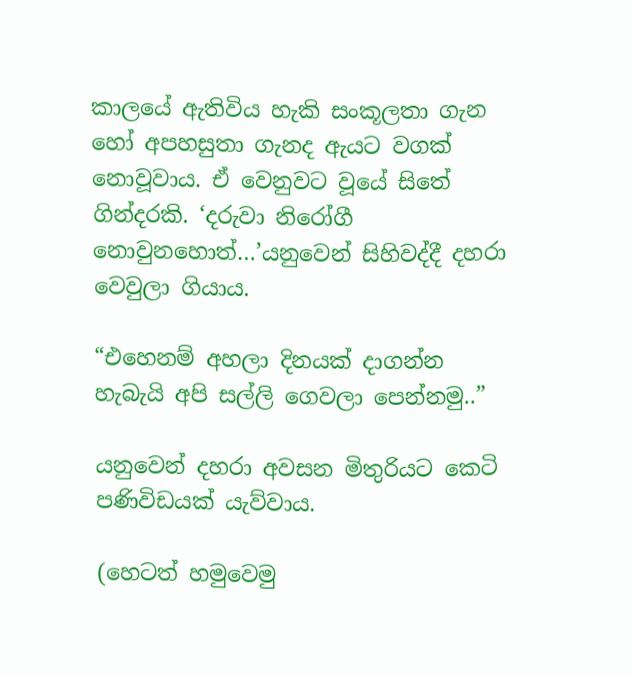කාලයේ ඇතිවිය හැකි සංකූලතා ගැන හෝ අපහසුතා ගැනද ඇයට වගක් නොවූවාය. ඒ වෙනුවට වූයේ සිතේ ගින්දරකි. ‘දරුවා නිරෝගී නොවුනහොත්…’යනුවෙන් සිහිවද්දී දහරා වෙවුලා ගියාය.

“එහෙනම් අහලා දිනයක් දාගන්න හැබැයි අපි සල්ලි ගෙවලා පෙන්නමු..”

යනුවෙන් දහරා අවසන මිතුරියට කෙටි පණිවිඩයක් යැව්වාය.

(හෙටත් හමුවෙමු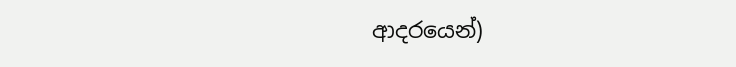ආදරයෙන්)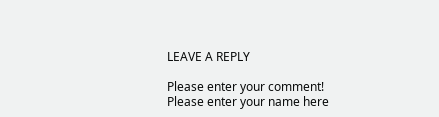LEAVE A REPLY

Please enter your comment!
Please enter your name here